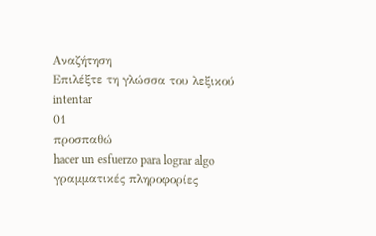Αναζήτηση
Επιλέξτε τη γλώσσα του λεξικού
intentar
01
προσπαθώ
hacer un esfuerzo para lograr algo
γραμματικές πληροφορίες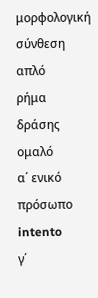μορφολογική σύνθεση
απλό
ρήμα δράσης
ομαλό
α΄ ενικό πρόσωπο
intento
γ΄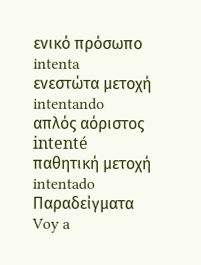ενικό πρόσωπο
intenta
ενεστώτα μετοχή
intentando
απλός αόριστος
intenté
παθητική μετοχή
intentado
Παραδείγματα
Voy a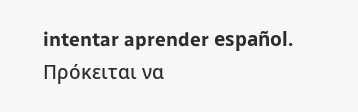intentar aprender español.
Πρόκειται να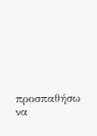προσπαθήσω να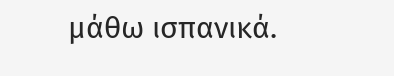μάθω ισπανικά.